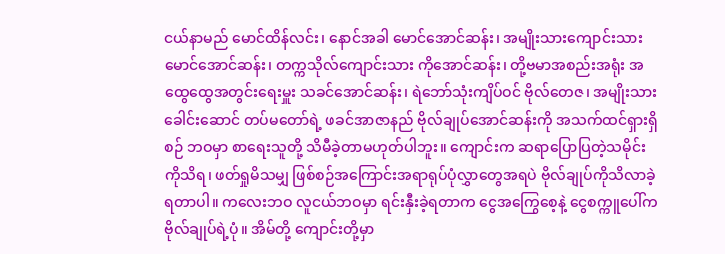ငယ်နာမည် မောင်ထိန်လင်း၊ နောင်အခါ မောင်အောင်ဆန်း၊ အမျိုးသားကျောင်းသား မောင်အောင်ဆန်း၊ တက္ကသိုလ်ကျောင်းသား ကိုအောင်ဆန်း၊ တို့ဗမာအစည်းအရုံး အထွေထွေအတွင်းရေးမှူး သခင်အောင်ဆန်း၊ ရဲဘော်သုံးကျိပ်ဝင် ဗိုလ်တေဇ၊ အမျိုးသားခေါင်းဆောင် တပ်မတော်ရဲ့ ဖခင်အာဇာနည် ဗိုလ်ချုပ်အောင်ဆန်းကို အသက်ထင်ရှားရှိစဉ် ဘဝမှာ စာရေးသူတို့ သိမီခဲ့တာမဟုတ်ပါဘူး။ ကျောင်းက ဆရာပြောပြတဲ့သမိုင်းကိုသိရ၊ ဖတ်ရှုမိသမျှ ဖြစ်စဉ်အကြောင်းအရာရုပ်ပုံလွှာတွေအရပဲ ဗိုလ်ချုပ်ကိုသိလာခဲ့ရတာပါ။ ကလေးဘဝ လူငယ်ဘဝမှာ ရင်းနှီးခဲ့ရတာက ငွေအကြွေစေ့နဲ့ ငွေစက္ကူပေါ်က ဗိုလ်ချုပ်ရဲ့ပုံ။ အိမ်တို့ ကျောင်းတို့မှာ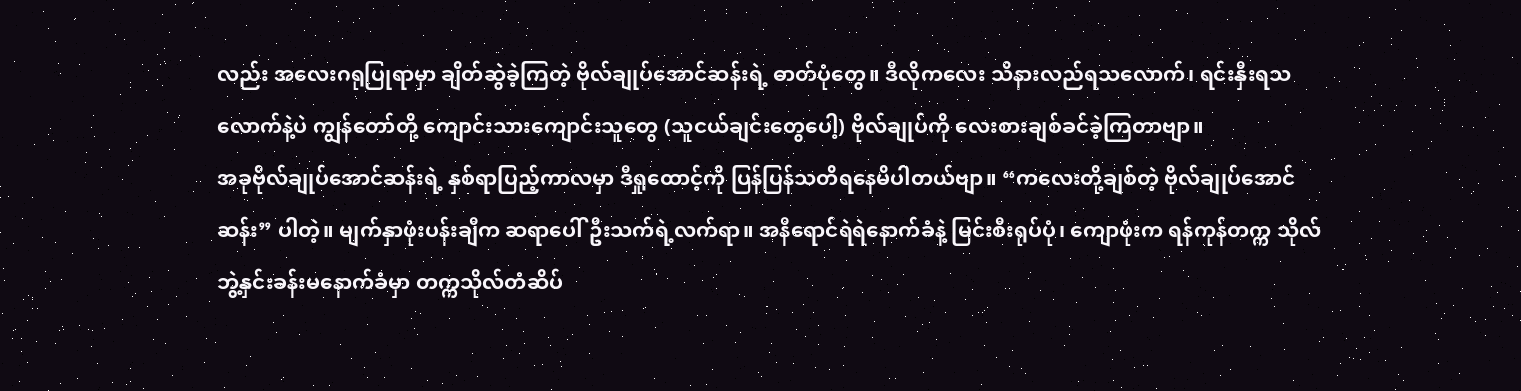လည်း အလေးဂရုပြုရာမှာ ချိတ်ဆွဲခဲ့ကြတဲ့ ဗိုလ်ချုပ်အောင်ဆန်းရဲ့ ဓာတ်ပုံတွေ။ ဒီလိုကလေး သိနားလည်ရသလောက်၊ ရင်းနှီးရသလောက်နဲ့ပဲ ကျွန်တော်တို့ ကျောင်းသားကျောင်းသူတွေ (သူငယ်ချင်းတွေပေါ့) ဗိုလ်ချုပ်ကို လေးစားချစ်ခင်ခဲ့ကြတာဗျာ။
အခုဗိုလ်ချုပ်အောင်ဆန်းရဲ့ နှစ်ရာပြည့်ကာလမှာ ဒီရှုထောင့်ကို ပြန်ပြန်သတိရနေမိပါတယ်ဗျာ။ “ကလေးတို့ချစ်တဲ့ ဗိုလ်ချုပ်အောင်ဆန်း” ပါတဲ့။ မျက်နှာဖုံးပန်းချီက ဆရာပေါ်ဦးသက်ရဲ့လက်ရာ။ အနီရောင်ရဲရဲနောက်ခံနဲ့ မြင်းစီးရုပ်ပုံ၊ ကျောဖုံးက ရန်ကုန်တက္က သိုလ်ဘွဲ့နှင်းခန်းမနောက်ခံမှာ တက္ကသိုလ်တံဆိပ်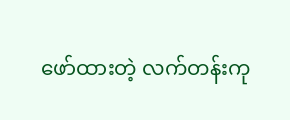ဖော်ထားတဲ့ လက်တန်းကု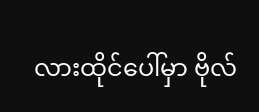လားထိုင်ပေါ်မှာ ဗိုလ်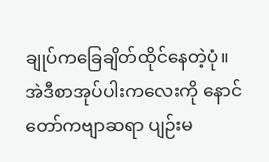ချုပ်ကခြေချိတ်ထိုင်နေတဲ့ပုံ။ အဲဒီစာအုပ်ပါးကလေးကို နောင်တော်ကဗျာဆရာ ပျဉ်းမ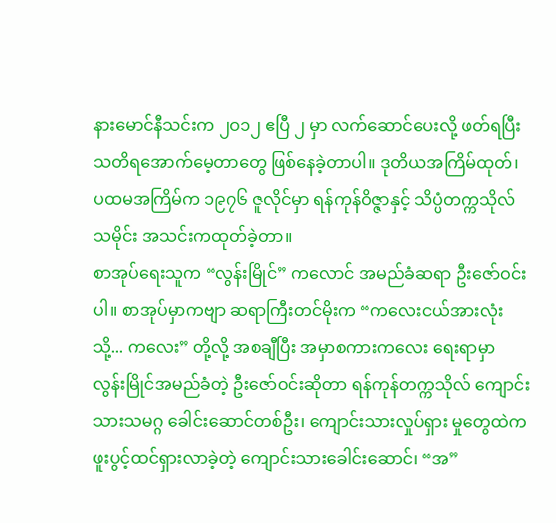နားမောင်နီသင်းက ၂ဝ၁၂ ဧပြီ ၂ မှာ လက်ဆောင်ပေးလို့ ဖတ်ရပြီး သတိရအောက်မေ့တာတွေ ဖြစ်နေခဲ့တာပါ။ ဒုတိယအကြိမ်ထုတ်၊ ပထမအကြိမ်က ၁၉၇၆ ဇူလိုင်မှာ ရန်ကုန်ဝိဇ္ဇာနှင့် သိပ္ပံတက္ကသိုလ်သမိုင်း အသင်းကထုတ်ခဲ့တာ။
စာအုပ်ရေးသူက “လွန်းမြိုင်” ကလောင် အမည်ခံဆရာ ဦးဇော်ဝင်းပါ။ စာအုပ်မှာကဗျာ ဆရာကြီးတင်မိုးက “ကလေးငယ်အားလုံးသို့... ကလေး” တို့လို့ အစချီပြီး အမှာစကားကလေး ရေးရာမှာ လွန်းမြိုင်အမည်ခံတဲ့ ဦးဇော်ဝင်းဆိုတာ ရန်ကုန်တက္ကသိုလ် ကျောင်းသားသမဂ္ဂ ခေါင်းဆောင်တစ်ဦး၊ ကျောင်းသားလှုပ်ရှား မှုတွေထဲက ဖူးပွင့်ထင်ရှားလာခဲ့တဲ့ ကျောင်းသားခေါင်းဆောင်၊ “အ”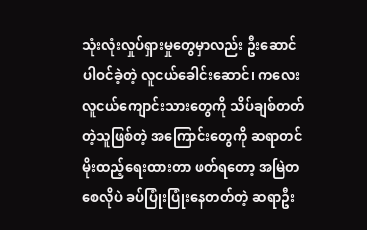သုံးလုံးလှုပ်ရှားမှုတွေမှာလည်း ဦးဆောင်ပါဝင်ခဲ့တဲ့ လူငယ်ခေါင်းဆောင်၊ ကလေးလူငယ်ကျောင်းသားတွေကို သိပ်ချစ်တတ်တဲ့သူဖြစ်တဲ့ အကြောင်းတွေကို ဆရာတင်မိုးထည့်ရေးထားတာ ဖတ်ရတော့ အမြဲတစေလိုပဲ ခပ်ပြုံးပြုံးနေတတ်တဲ့ ဆရာဦး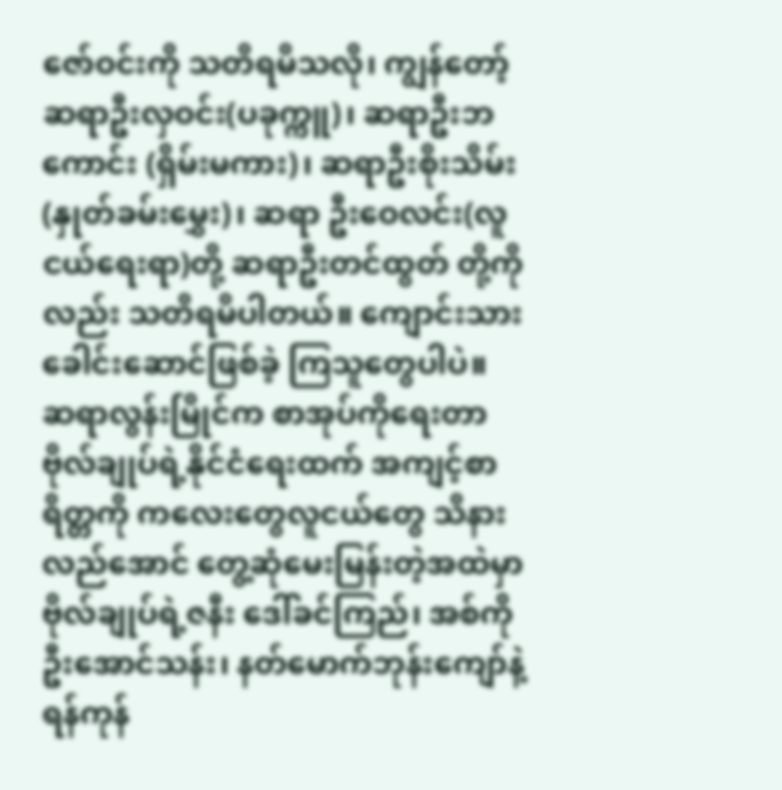ဇော်ဝင်းကို သတိရမိသလို၊ ကျွန်တော့် ဆရာဦးလှဝင်း(ပခုက္ကူ)၊ ဆရာဦးဘကောင်း (ရှိမ်းမကား)၊ ဆရာဦးစိုးသိမ်း(နှုတ်ခမ်းမွှေး)၊ ဆရာ ဦးဝေလင်း(လူငယ်ရေးရာ)တို့ ဆရာဦးတင်ထွတ် တို့ကိုလည်း သတိရမိပါတယ်။ ကျောင်းသားခေါင်းဆောင်ဖြစ်ခဲ့ ကြသူတွေပါပဲ။
ဆရာလွန်းမြိုင်က စာအုပ်ကိုရေးတာ ဗိုလ်ချုပ်ရဲ့နိုင်ငံရေးထက် အကျင့်စာရိတ္တကို ကလေးတွေလူငယ်တွေ သိနားလည်အောင် တွေ့ဆုံမေးမြန်းတဲ့အထဲမှာ ဗိုလ်ချုပ်ရဲ့ဇနီး ဒေါ်ခင်ကြည်၊ အစ်ကိုဦးအောင်သန်း၊ နတ်မောက်ဘုန်းကျော်နဲ့ ရန်ကုန်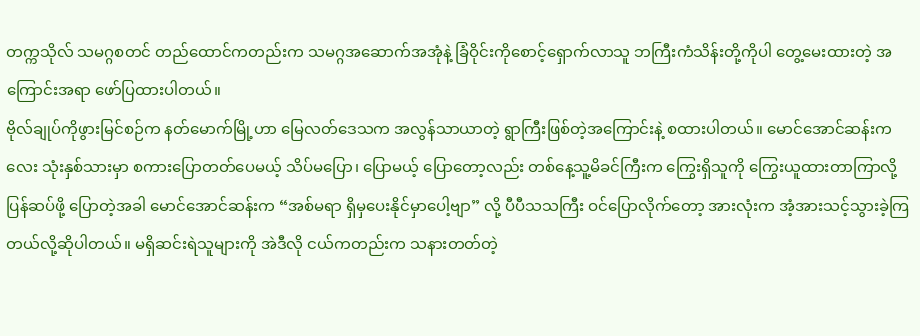တက္ကသိုလ် သမဂ္ဂစတင် တည်ထောင်ကတည်းက သမဂ္ဂအဆောက်အအုံနဲ့ ခြံဝိုင်းကိုစောင့်ရှောက်လာသူ ဘကြီးကံသိန်းတို့ကိုပါ တွေ့မေးထားတဲ့ အကြောင်းအရာ ဖော်ပြထားပါတယ်။
ဗိုလ်ချုပ်ကိုဖွားမြင်စဉ်က နတ်မောက်မြို့ဟာ မြေလတ်ဒေသက အလွန်သာယာတဲ့ ရွာကြီးဖြစ်တဲ့အကြောင်းနဲ့ စထားပါတယ်။ မောင်အောင်ဆန်းကလေး သုံးနှစ်သားမှာ စကားပြောတတ်ပေမယ့် သိပ်မပြော၊ ပြောမယ့် ပြောတော့လည်း တစ်နေ့သူ့မိခင်ကြီးက ကြွေးရှိသူကို ကြွေးယူထားတာကြာလို့ ပြန်ဆပ်ဖို့ ပြောတဲ့အခါ မောင်အောင်ဆန်းက “အစ်မရာ ရှိမှပေးနိုင်မှာပေါ့ဗျာ” လို့ ပီပီသသကြီး ဝင်ပြောလိုက်တော့ အားလုံးက အံ့အားသင့်သွားခဲ့ကြတယ်လို့ဆိုပါတယ်။ မရှိဆင်းရဲသူများကို အဲဒီလို ငယ်ကတည်းက သနားတတ်တဲ့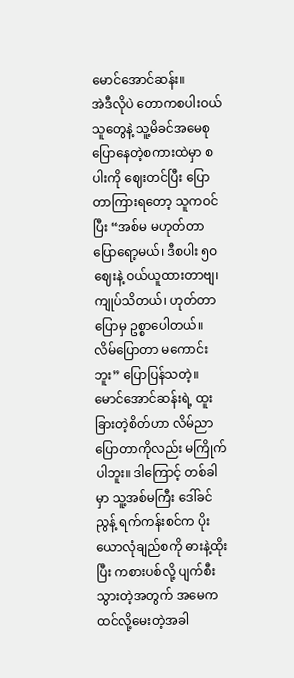မောင်အောင်ဆန်း။
အဲဒီလိုပဲ တောကစပါးဝယ်သူတွေနဲ့ သူ့မိခင်အမေစု ပြောနေတဲ့စကားထဲမှာ စပါးကို ဈေးတင်ပြီး ပြောတာကြားရတော့ သူကဝင်ပြီး “အစ်မ မဟုတ်တာ ပြောရော့မယ်၊ ဒီစပါး ၅ဝ ဈေးနဲ့ ဝယ်ယူထားတာဗျ၊ ကျုပ်သိတယ်၊ ဟုတ်တာပြောမှ ဥစ္စာပေါတယ်။ လိမ်ပြောတာ မကောင်းဘူး” ပြောပြန်သတဲ့။ မောင်အောင်ဆန်းရဲ့ ထူးခြားတဲ့စိတ်ဟာ လိမ်ညာပြောတာကိုလည်း မကြိုက်ပါဘူး။ ဒါကြောင့် တစ်ခါမှာ သူ့အစ်မကြီး ဒေါ်ခင်ညွန့် ရက်ကန်းစင်က ပိုးယောလုံချည်စကို ဓားနဲ့ထိုးပြီး ကစားပစ်လို့ ပျက်စီးသွားတဲ့အတွက် အမေက ထင်လို့မေးတဲ့အခါ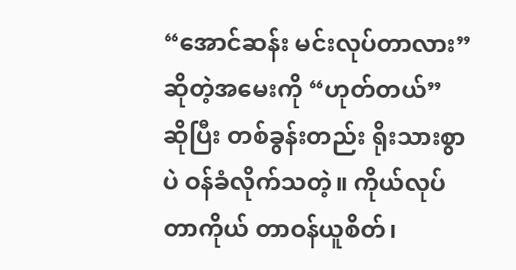“အောင်ဆန်း မင်းလုပ်တာလား” ဆိုတဲ့အမေးကို “ဟုတ်တယ်” ဆိုပြီး တစ်ခွန်းတည်း ရိုးသားစွာပဲ ဝန်ခံလိုက်သတဲ့။ ကိုယ်လုပ်တာကိုယ် တာဝန်ယူစိတ်၊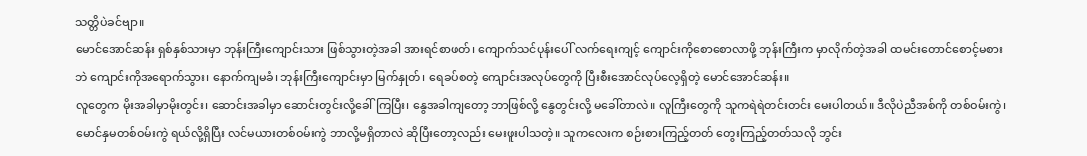သတ္တိပဲခင်ဗျာ။
မောင်အောင်ဆန်း ရှစ်နှစ်သားမှာ ဘုန်းကြီးကျောင်းသား ဖြစ်သွားတဲ့အခါ အားရင်စာဖတ်၊ ကျောက်သင်ပုန်းပေါ် လက်ရေးကျင့် ကျောင်းကိုစောစောလာဖို့ ဘုန်းကြီးက မှာလိုက်တဲ့အခါ ထမင်းတောင်စောင့်မစားဘဲ ကျောင်းကိုအရောက်သွား၊ နောက်ကျမခံ၊ ဘုန်းကြီးကျောင်းမှာ မြက်နှုတ်၊ ရေခပ်စတဲ့ ကျောင်းအလုပ်တွေကို ပြီးစီးအောင်လုပ်လေ့ရှိတဲ့ မောင်အောင်ဆန်း။
လူတွေက မိုးအခါမှာမိုးတွင်း၊ ဆောင်းအခါမှာ ဆောင်းတွင်းလို့ခေါ်ကြပြီး၊ နွေအခါကျတော့ ဘာဖြစ်လို့ နွေတွင်းလို့ မခေါ်တာလဲ။ လူကြီးတွေကို သူကရဲရဲတင်းတင်း မေးပါတယ်။ ဒီလိုပဲညီအစ်ကို တစ်ဝမ်းကွဲ၊ မောင်နှမတစ်ဝမ်းကွဲ ရယ်လို့ရှိပြီး လင်မယားတစ်ဝမ်းကွဲ ဘာလို့မရှိတာလဲ ဆိုပြီးတော့လည်း မေးဖူးပါသတဲ့။ သူကလေးက စဉ်းစားကြည့်တတ် တွေးကြည့်တတ်သလို ဘွင်း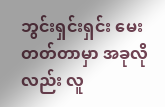ဘွင်းရှင်းရှင်း မေးတတ်တာမှာ အခုလိုလည်း လူ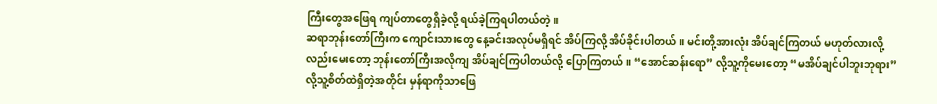ကြီးတွေအဖြေရ ကျပ်တာတွေရှိခဲ့လို့ ရယ်ခဲ့ကြရပါတယ်တဲ့။
ဆရာဘုန်းတော်ကြီးက ကျောင်းသားတွေ နေ့ခင်းအလုပ်မရှိရင် အိပ်ကြလို့ အိပ်ခိုင်းပါတယ်။ မင်းတို့အားလုံး အိပ်ချင်ကြတယ် မဟုတ်လားလို့လည်းမေးတော့ ဘုန်းတော်ကြီးအလိုကျ အိပ်ချင်ကြပါတယ်လို့ ပြောကြတယ်။ “အောင်ဆန်းရော” လို့သူ့ကိုမေးတော့ “မအိပ်ချင်ပါဘူးဘုရား” လို့သူ့စိတ်ထဲရှိတဲ့အတိုင်း မှန်ရာကိုသာဖြေ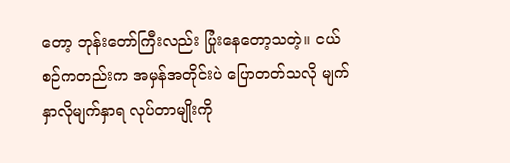တော့ ဘုန်းတော်ကြီးလည်း ပြုံးနေတော့သတဲ့။ ငယ်စဉ်ကတည်းက အမှန်အတိုင်းပဲ ပြောတတ်သလို မျက်နှာလိုမျက်နှာရ လုပ်တာမျိုးကို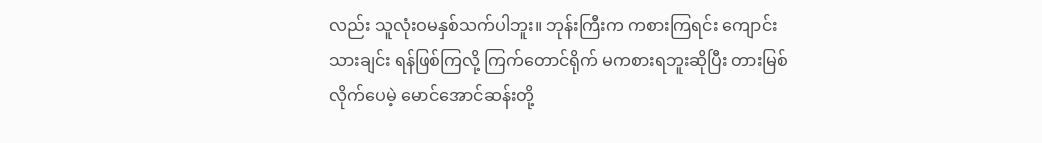လည်း သူလုံးဝမနှစ်သက်ပါဘူး။ ဘုန်းကြီးက ကစားကြရင်း ကျောင်းသားချင်း ရန်ဖြစ်ကြလို့ ကြက်တောင်ရိုက် မကစားရဘူးဆိုပြီး တားမြစ်လိုက်ပေမဲ့ မောင်အောင်ဆန်းတို့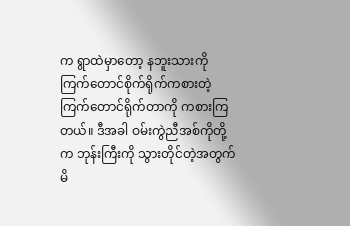က ရွာထဲမှာတော့ နဘူးသားကို ကြက်တောင်စိုက်ရိုက်ကစားတဲ့ ကြက်တောင်ရိုက်တာကို ကစားကြတယ်။ ဒီအခါ ဝမ်းကွဲညီအစ်ကိုတို့က ဘုန်းကြီးကို သွားတိုင်တဲ့အတွက် မိ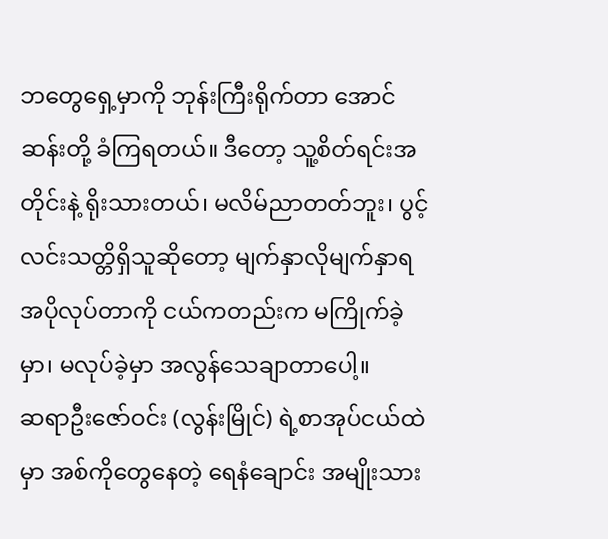ဘတွေရှေ့မှာကို ဘုန်းကြီးရိုက်တာ အောင်ဆန်းတို့ ခံကြရတယ်။ ဒီတော့ သူ့စိတ်ရင်းအတိုင်းနဲ့ ရိုးသားတယ်၊ မလိမ်ညာတတ်ဘူး၊ ပွင့်လင်းသတ္တိရှိသူဆိုတော့ မျက်နှာလိုမျက်နှာရ အပိုလုပ်တာကို ငယ်ကတည်းက မကြိုက်ခဲ့မှာ၊ မလုပ်ခဲ့မှာ အလွန်သေချာတာပေါ့။
ဆရာဦးဇော်ဝင်း (လွန်းမြိုင်) ရဲ့စာအုပ်ငယ်ထဲမှာ အစ်ကိုတွေနေတဲ့ ရေနံချောင်း အမျိုးသား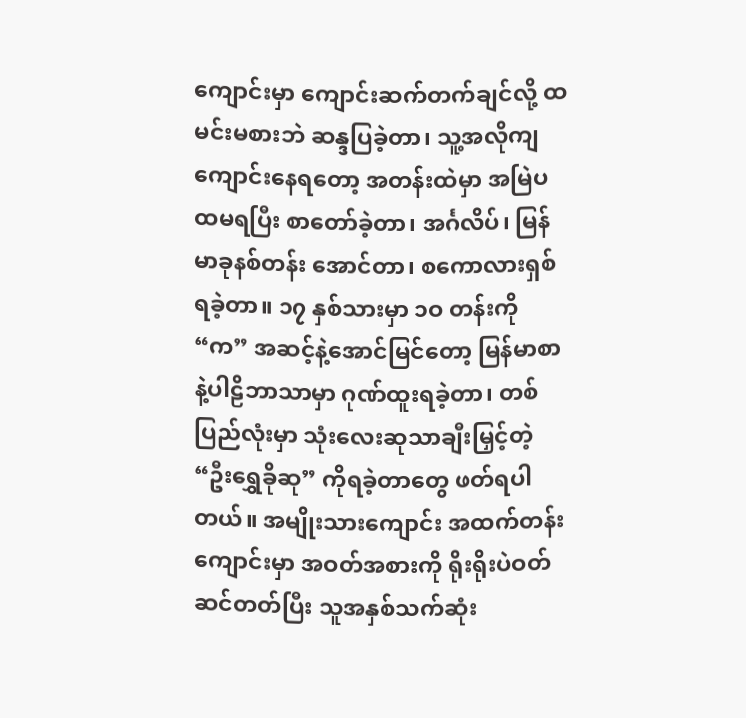ကျောင်းမှာ ကျောင်းဆက်တက်ချင်လို့ ထမင်းမစားဘဲ ဆန္ဒပြခဲ့တာ၊ သူ့အလိုကျ ကျောင်းနေရတော့ အတန်းထဲမှာ အမြဲပထမရပြီး စာတော်ခဲ့တာ၊ အင်္ဂလိပ်၊ မြန်မာခုနစ်တန်း အောင်တာ၊ စကောလားရှစ်ရခဲ့တာ။ ၁၇ နှစ်သားမှာ ၁ဝ တန်းကို “က” အဆင့်နဲ့အောင်မြင်တော့ မြန်မာစာနဲ့ပါဠိဘာသာမှာ ဂုဏ်ထူးရခဲ့တာ၊ တစ်ပြည်လုံးမှာ သုံးလေးဆုသာချီးမြှင့်တဲ့ “ဦးရွှေခိုဆု” ကိုရခဲ့တာတွေ ဖတ်ရပါတယ်။ အမျိုးသားကျောင်း အထက်တန်းကျောင်းမှာ အဝတ်အစားကို ရိုးရိုးပဲဝတ်ဆင်တတ်ပြီး သူအနှစ်သက်ဆုံး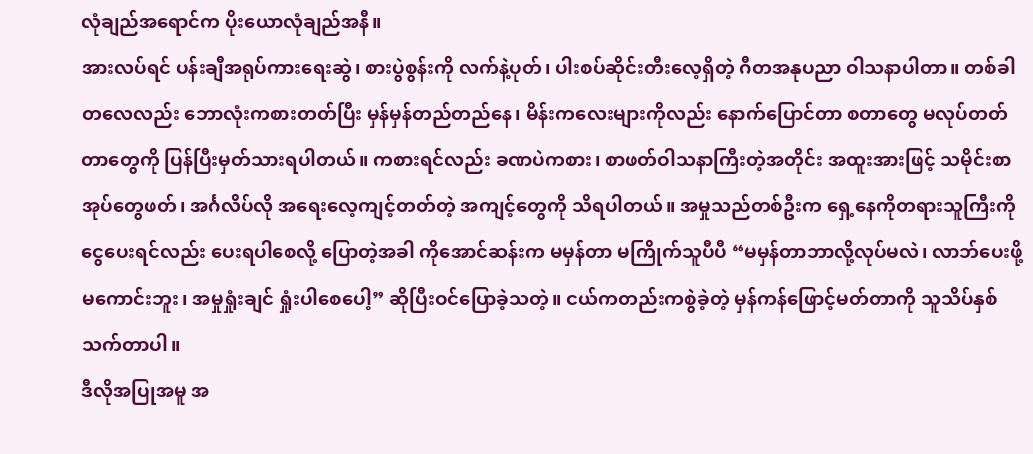လုံချည်အရောင်က ပိုးယောလုံချည်အနီ။
အားလပ်ရင် ပန်းချီအရုပ်ကားရေးဆွဲ၊ စားပွဲစွန်းကို လက်နဲ့ပုတ်၊ ပါးစပ်ဆိုင်းတီးလေ့ရှိတဲ့ ဂီတအနုပညာ ဝါသနာပါတာ။ တစ်ခါတလေလည်း ဘောလုံးကစားတတ်ပြီး မှန်မှန်တည်တည်နေ၊ မိန်းကလေးများကိုလည်း နောက်ပြောင်တာ စတာတွေ မလုပ်တတ်တာတွေကို ပြန်ပြီးမှတ်သားရပါတယ်။ ကစားရင်လည်း ခဏပဲကစား၊ စာဖတ်ဝါသနာကြီးတဲ့အတိုင်း အထူးအားဖြင့် သမိုင်းစာအုပ်တွေဖတ်၊ အင်္ဂလိပ်လို အရေးလေ့ကျင့်တတ်တဲ့ အကျင့်တွေကို သိရပါတယ်။ အမှုသည်တစ်ဦးက ရှေ့နေကိုတရားသူကြီးကို ငွေပေးရင်လည်း ပေးရပါစေလို့ ပြောတဲ့အခါ ကိုအောင်ဆန်းက မမှန်တာ မကြိုက်သူပီပီ “မမှန်တာဘာလို့လုပ်မလဲ၊ လာဘ်ပေးဖို့မကောင်းဘူး၊ အမှုရှုံးချင် ရှုံးပါစေပေါ့” ဆိုပြီးဝင်ပြောခဲ့သတဲ့။ ငယ်ကတည်းကစွဲခဲ့တဲ့ မှန်ကန်ဖြောင့်မတ်တာကို သူသိပ်နှစ်သက်တာပါ။
ဒီလိုအပြုအမူ အ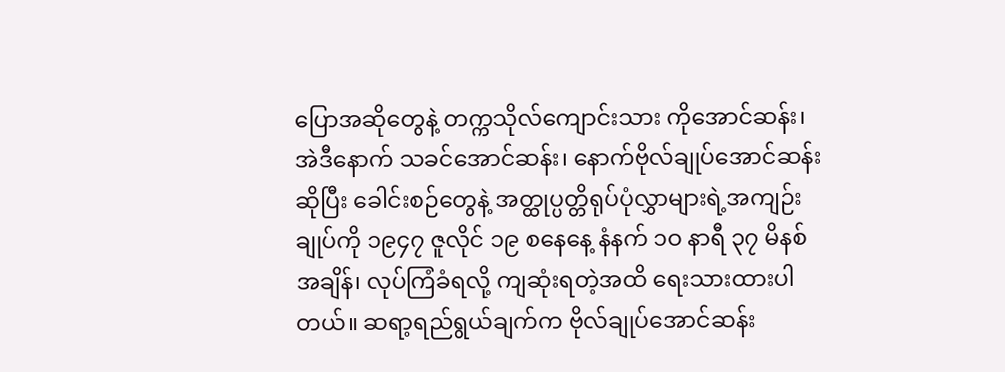ပြောအဆိုတွေနဲ့ တက္ကသိုလ်ကျောင်းသား ကိုအောင်ဆန်း၊ အဲဒီနောက် သခင်အောင်ဆန်း၊ နောက်ဗိုလ်ချုပ်အောင်ဆန်းဆိုပြီး ခေါင်းစဉ်တွေနဲ့ အတ္ထုပ္ပတ္တိရုပ်ပုံလွှာများရဲ့အကျဉ်းချုပ်ကို ၁၉၄၇ ဇူလိုင် ၁၉ စနေနေ့ နံနက် ၁ဝ နာရီ ၃၇ မိနစ်အချိန်၊ လုပ်ကြံခံရလို့ ကျဆုံးရတဲ့အထိ ရေးသားထားပါတယ်။ ဆရာ့ရည်ရွယ်ချက်က ဗိုလ်ချုပ်အောင်ဆန်း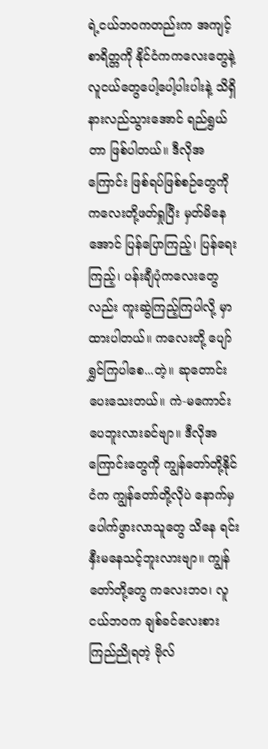ရဲ့ငယ်ဘဝကတည်းက အကျင့်စာရိတ္တကို နိုင်ငံကကလေးတွေနဲ့ လူငယ်တွေပေါ့ပေါ့ပါးပါးနဲ့ သိရှိနားလည်သွားအောင် ရည်ရွယ်တာ ဖြစ်ပါတယ်။ ဒီလိုအကြောင်း ဖြစ်ရပ်ဖြစ်စဉ်တွေကို ကလေးတို့ဖတ်ရှုပြီး မှတ်မိနေအောင် ပြန်ပြောကြည့်၊ ပြန်ရေးကြည့်၊ ပန်းချီပုံကလေးတွေလည်း ကူးဆွဲကြည့်ကြပါလို့ မှာထားပါတယ်။ ကလေးတို့ ပျော်ရွှင်ကြပါစေ...တဲ့။ ဆုတောင်းပေးသေးတယ်။ ကဲ-မကောင်းပေဘူးလားခင်ဗျာ။ ဒီလိုအကြောင်းတွေကို ကျွန်တော်တို့နိုင်ငံက ကျွန်တော်တို့လိုပဲ နောက်မှပေါက်ဖွားလာသူတွေ သိနေ ရင်းနှီးမနေသင့်ဘူးလားဗျာ။ ကျွန်တော်တို့တွေ ကလေးဘဝ၊ လူငယ်ဘဝက ချစ်ခင်လေးစားကြည်ညိုရတဲ့ ဗိုလ်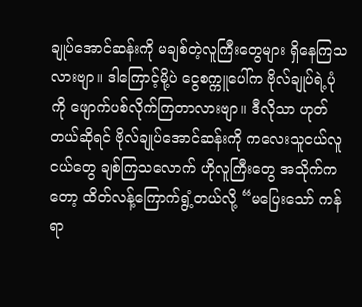ချုပ်အောင်ဆန်းကို မချစ်တဲ့လူကြီးတွေများ ရှိနေကြသလားဗျာ။ ဒါကြောင့်မို့ပဲ ငွေစက္ကူပေါ်က ဗိုလ်ချုပ်ရဲ့ပုံကို ဖျောက်ပစ်လိုက်ကြတာလားဗျာ။ ဒီလိုသာ ဟုတ်တယ်ဆိုရင် ဗိုလ်ချုပ်အောင်ဆန်းကို ကလေးသူငယ်လူငယ်တွေ ချစ်ကြသလောက် ဟိုလူကြီးတွေ အသိုက်ကတော့ ထိတ်လန့်ကြောက်ရွံ့တယ်လို့ “မပြေးသော် ကန်ရာ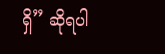ရှိ” ဆိုရပါ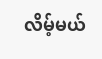လိမ့်မယ်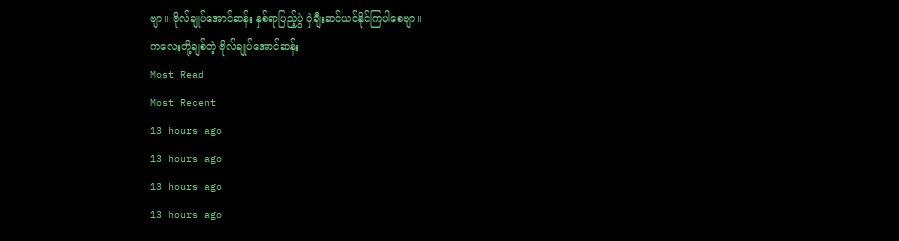ဗျာ။ ဗိုလ်ချုပ်အောင်ဆန်း နှစ်ရာပြည့်ပွဲ ဝှဲချီးဆင်ယင်နိုင်ကြပါစေဗျာ။
ကလေးတို့ချစ်တဲ့ ဗိုလ်ချုပ်အောင်ဆန်း
Most Read
Most Recent
13 hours ago
13 hours ago
13 hours ago
13 hours ago